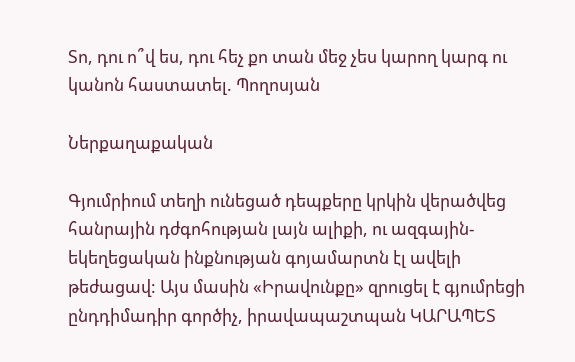Տո, դու ո՞վ ես, դու հեչ քո տան մեջ չես կարող կարգ ու կանոն հաստատել. Պողոսյան

Ներքաղաքական

Գյումրիում տեղի ունեցած դեպքերը կրկին վերածվեց հանրային դժգոհության լայն ալիքի, ու ազգային-եկեղեցական ինքնության գոյամարտն էլ ավելի թեժացավ: Այս մասին «Իրավունքը» զրուցել է գյումրեցի ընդդիմադիր գործիչ, իրավապաշտպան ԿԱՐԱՊԵՏ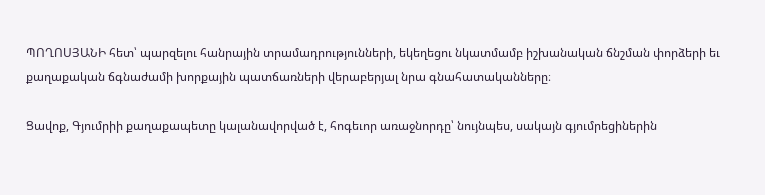ՊՈՂՈՍՅԱՆԻ հետ՝ պարզելու հանրային տրամադրությունների, եկեղեցու նկատմամբ իշխանական ճնշման փորձերի եւ քաղաքական ճգնաժամի խորքային պատճառների վերաբերյալ նրա գնահատականները։

Ցավոք, Գյումրիի քաղաքապետը կալանավորված է, հոգեւոր առաջնորդը՝ նույնպես, սակայն գյումրեցիներին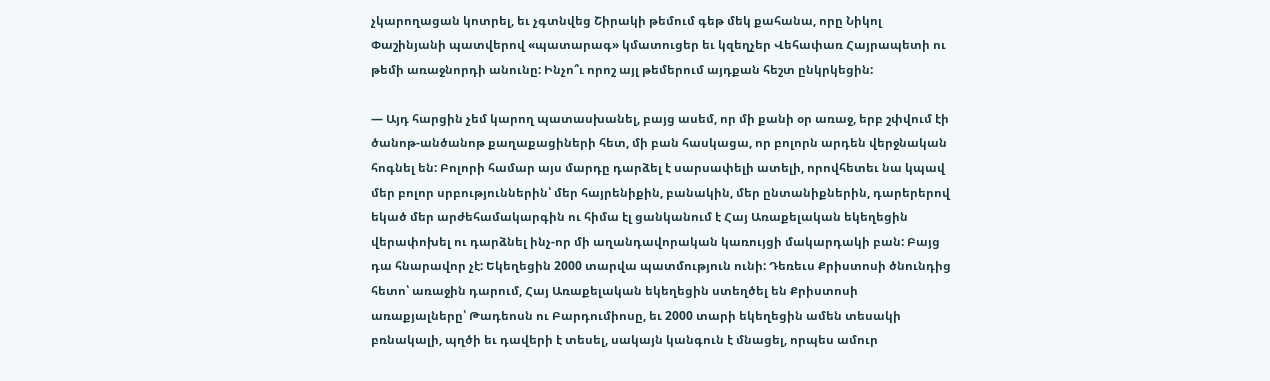չկարողացան կոտրել, եւ չգտնվեց Շիրակի թեմում գեթ մեկ քահանա, որը Նիկոլ Փաշինյանի պատվերով «պատարագ» կմատուցեր եւ կզեղչեր Վեհափառ Հայրապետի ու թեմի առաջնորդի անունը: Ինչո՞ւ որոշ այլ թեմերում այդքան հեշտ ընկրկեցին:

— Այդ հարցին չեմ կարող պատասխանել, բայց ասեմ, որ մի քանի օր առաջ, երբ շփվում էի ծանոթ-անծանոթ քաղաքացիների հետ, մի բան հասկացա, որ բոլորն արդեն վերջնական հոգնել են: Բոլորի համար այս մարդը դարձել է սարսափելի ատելի, որովհետեւ նա կպավ մեր բոլոր սրբություններին՝ մեր հայրենիքին, բանակին, մեր ընտանիքներին, դարերերով եկած մեր արժեհամակարգին ու հիմա էլ ցանկանում է Հայ Առաքելական եկեղեցին վերափոխել ու դարձնել ինչ-որ մի աղանդավորական կառույցի մակարդակի բան: Բայց դա հնարավոր չէ: Եկեղեցին 2000 տարվա պատմություն ունի: Դեռեւս Քրիստոսի ծնունդից հետո՝ առաջին դարում, Հայ Առաքելական եկեղեցին ստեղծել են Քրիստոսի առաքյալները՝ Թադեոսն ու Բարդումիոսը, եւ 2000 տարի եկեղեցին ամեն տեսակի բռնակալի, պղծի եւ դավերի է տեսել, սակայն կանգուն է մնացել, որպես ամուր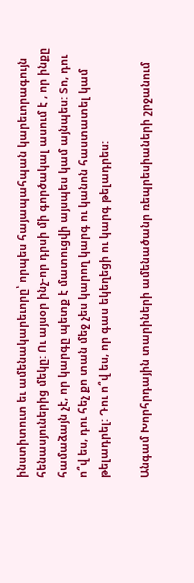ինստիտուտ եւ ամենակարեւորը՝ որպես հայապահպան կարեւորագույն հենասյուներից մեկը: Ու այսօր ինչ-որ դրսի մի գործակալ ասում է , որ ինքը համաձայն չէ, որ կարգը պետք է մատուցվի այսպես կամ այնպես: Տո, դու ո՞վ ես, դու հեչ քո տան մեջ չես կարող կարգ ու կանոն հաստատել կամ թելադրել: Դու ո՞վ ես, որ գաս եկեղեցի ու կարգ թելադրես:

Անգամ Խորհրդային տարիների ամենածանր ռեպրեսիաների շրջանում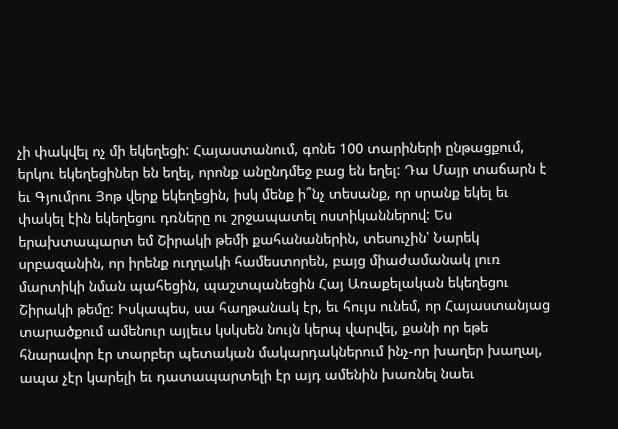չի փակվել ոչ մի եկեղեցի: Հայաստանում, գոնե 100 տարիների ընթացքում, երկու եկեղեցիներ են եղել, որոնք անընդմեջ բաց են եղել: Դա Մայր տաճարն է եւ Գյումրու Յոթ վերք եկեղեցին, իսկ մենք ի՞նչ տեսանք, որ սրանք եկել եւ փակել էին եկեղեցու դռները ու շրջապատել ոստիկաններով: Ես երախտապարտ եմ Շիրակի թեմի քահանաներին, տեսուչին՝ Նարեկ սրբազանին, որ իրենք ուղղակի համեստորեն, բայց միաժամանակ լուռ մարտիկի նման պահեցին, պաշտպանեցին Հայ Առաքելական եկեղեցու Շիրակի թեմը: Իսկապես, սա հաղթանակ էր, եւ հույս ունեմ, որ Հայաստանյաց տարածքում ամենուր այլեւս կսկսեն նույն կերպ վարվել, քանի որ եթե հնարավոր էր տարբեր պետական մակարդակներում ինչ-որ խաղեր խաղալ, ապա չէր կարելի եւ դատապարտելի էր այդ ամենին խառնել նաեւ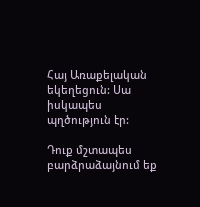Հայ Առաքելական եկեղեցուն: Սա իսկապես պղծություն էր:

Դուք մշտապես բարձրաձայնում եք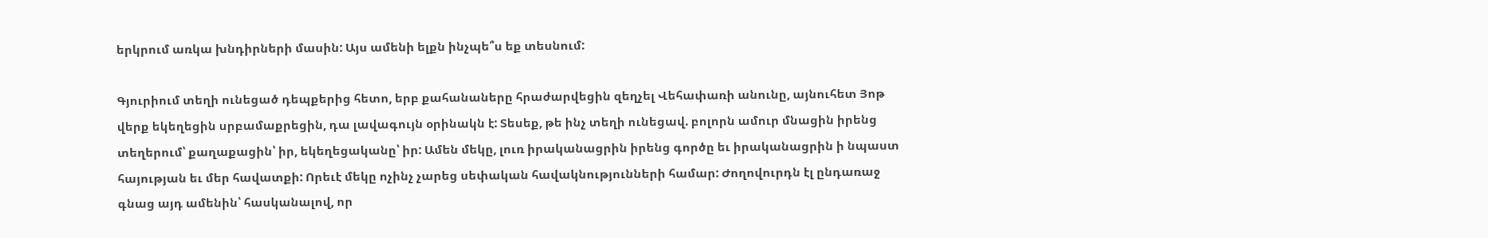երկրում առկա խնդիրների մասին: Այս ամենի ելքն ինչպե՞ս եք տեսնում:

Գյուրիում տեղի ունեցած դեպքերից հետո, երբ քահանաները հրաժարվեցին զեղչել Վեհափառի անունը, այնուհետ Յոթ վերք եկեղեցին սրբամաքրեցին, դա լավագույն օրինակն է: Տեսեք, թե ինչ տեղի ունեցավ. բոլորն ամուր մնացին իրենց տեղերում՝ քաղաքացին՝ իր, եկեղեցականը՝ իր: Ամեն մեկը, լուռ իրականացրին իրենց գործը եւ իրականացրին ի նպաստ հայության եւ մեր հավատքի: Որեւէ մեկը ոչինչ չարեց սեփական հավակնությունների համար: Ժողովուրդն էլ ընդառաջ գնաց այդ ամենին՝ հասկանալով, որ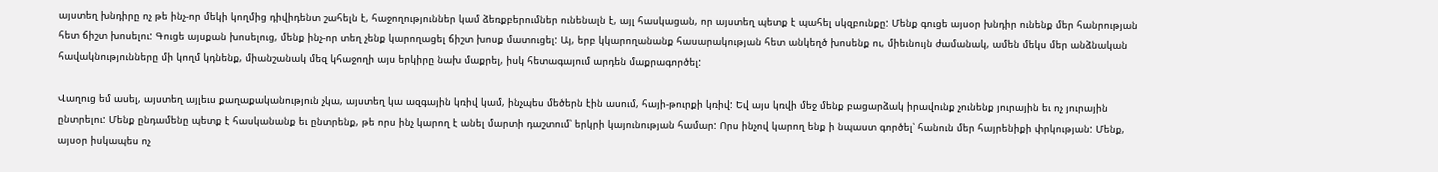այստեղ խնդիրը ոչ թե ինչ-որ մեկի կողմից դիվիդենտ շահելն է, հաջողություններ կամ ձեռքբերումներ ունենալն է, այլ հասկացան, որ այստեղ պետք է պահել սկզբունքը: Մենք գուցե այսօր խնդիր ունենք մեր հանրության հետ ճիշտ խոսելու: Գուցե այսքան խոսելուց, մենք ինչ-որ տեղ չենք կարողացել ճիշտ խոսք մատուցել: Այ, երբ կկարողանանք հասարակության հետ անկեղծ խոսենք ու, միեւնույն ժամանակ, ամեն մեկս մեր անձնական հավակնությունները մի կողմ կդնենք, միանշանակ մեզ կհաջողի այս երկիրը նախ մաքրել, իսկ հետագայում արդեն մաքրագործել:

Վաղուց եմ ասել, այստեղ այլեւս քաղաքականություն չկա, այստեղ կա ազգային կռիվ կամ, ինչպես մեծերն էին ասում, հայի-թուրքի կռիվ: Եվ այս կռվի մեջ մենք բացարձակ իրավունք չունենք յուրային եւ ոչ յուրային ընտրելու: Մենք ընդամենը պետք է հասկանանք եւ ընտրենք, թե որս ինչ կարող է անել մարտի դաշտում՝ երկրի կայունության համար: Որս ինչով կարող ենք ի նպաստ գործել՝ հանուն մեր հայրենիքի փրկության: Մենք, այսօր իսկապես ոչ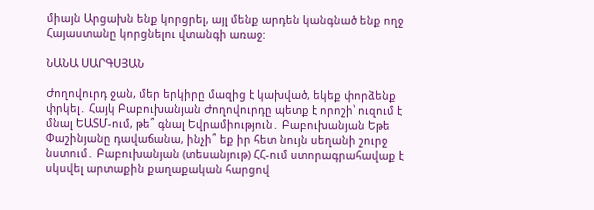միայն Արցախն ենք կորցրել, այլ մենք արդեն կանգնած ենք ողջ Հայաստանը կորցնելու վտանգի առաջ:

ՆԱՆԱ ՍԱՐԳՍՅԱՆ

Ժողովուրդ ջան, մեր երկիրը մազից է կախված, եկեք փորձենք փրկել․ Հայկ Բաբուխանյան Ժողովուրդը պետք է որոշի՝ ուզում է մնալ ԵԱՏՄ-ում, թե՞ գնալ Եվրամիություն․ Բաբուխանյան Եթե Փաշինյանը դավաճանա, ինչի՞ եք իր հետ նույն սեղանի շուրջ նստում․ Բաբուխանյան (տեսանյութ) ՀՀ-ում ստորագրահավաք է սկսվել արտաքին քաղաքական հարցով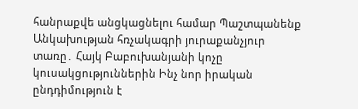հանրաքվե անցկացնելու համար Պաշտպանենք Անկախության հռչակագրի յուրաքանչյուր տառը․ Հայկ Բաբուխանյանի կոչը կուսակցություններին Ինչ նոր իրական ընդդիմություն է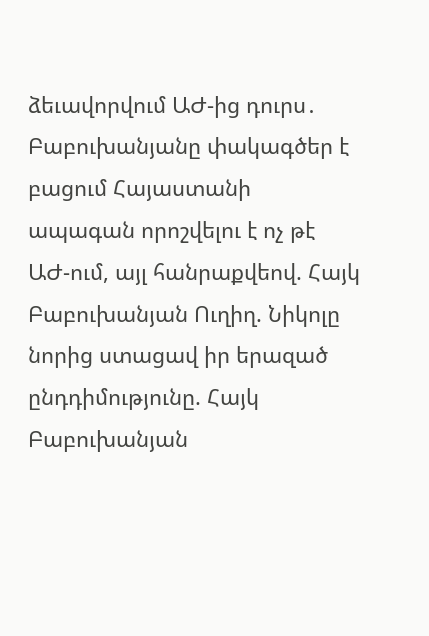ձեւավորվում ԱԺ-ից դուրս․ Բաբուխանյանը փակագծեր է բացում Հայաստանի ապագան որոշվելու է ոչ թէ ԱԺ-ում, այլ հանրաքվեով. Հայկ Բաբուխանյան Ուղիղ. Նիկոլը նորից ստացավ իր երազած ընդդիմությունը. Հայկ Բաբուխանյան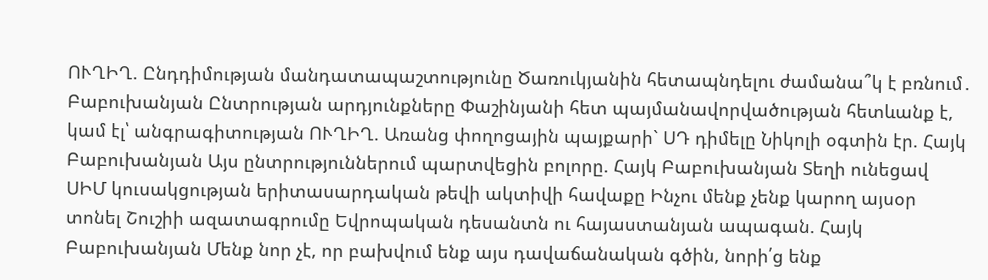ՈՒՂԻՂ. Ընդդիմության մանդատապաշտությունը Ծառուկյանին հետապնդելու ժամանա՞կ է բռնում․ Բաբուխանյան Ընտրության արդյունքները Փաշինյանի հետ պայմանավորվածության հետևանք է, կամ էլ՝ անգրագիտության ՈՒՂԻՂ. Առանց փողոցային պայքարի` ՍԴ դիմելը Նիկոլի օգտին էր. Հայկ Բաբուխանյան Այս ընտրություններում պարտվեցին բոլորը. Հայկ Բաբուխանյան Տեղի ունեցավ ՍԻՄ կուսակցության երիտասարդական թեվի ակտիվի հավաքը Ինչու մենք չենք կարող այսօր տոնել Շուշիի ազատագրումը Եվրոպական դեսանտն ու հայաստանյան ապագան. Հայկ Բաբուխանյան Մենք նոր չէ, որ բախվում ենք այս դավաճանական գծին, նորի՛ց ենք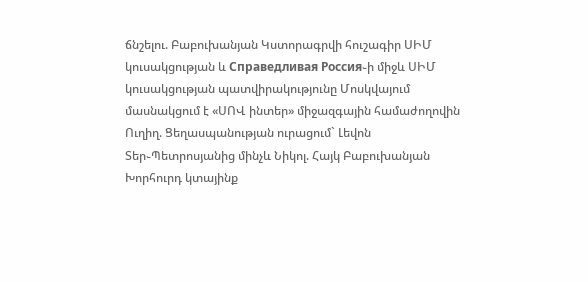ճնշելու. Բաբուխանյան Կստորագրվի հուշագիր ՍԻՄ կուսակցության և Справедливая Россия֊ի միջև ՍԻՄ կուսակցության պատվիրակությունը Մոսկվայում մասնակցում է «ՍՈՎ ինտեր» միջազգային համաժողովին Ուղիղ. Ցեղասպանության ուրացում` Լեվոն Տեր֊Պետրոսյանից մինչև Նիկոլ. Հայկ Բաբուխանյան Խորհուրդ կտայինք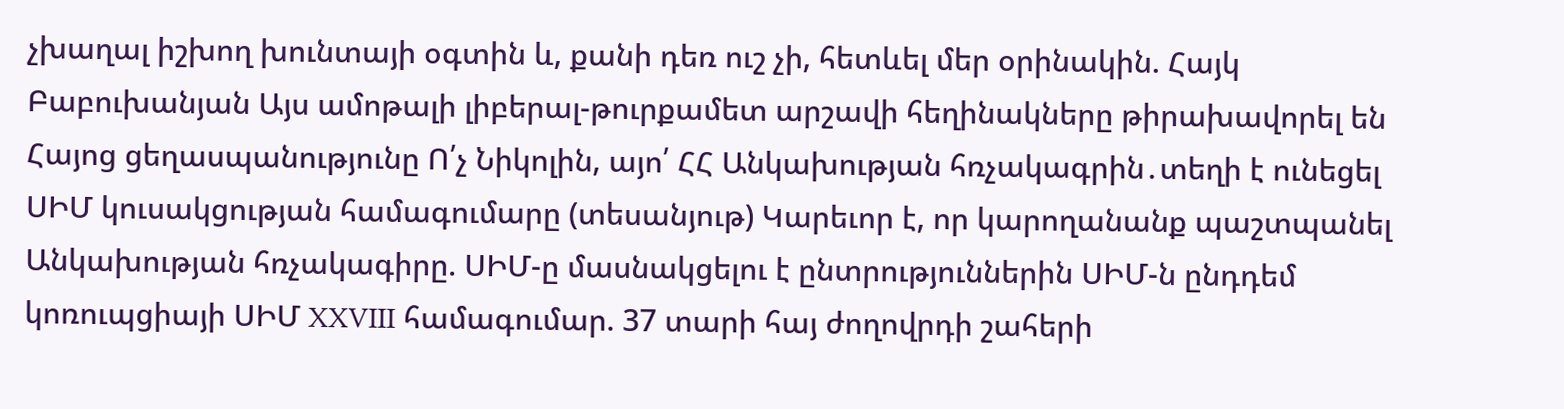չխաղալ իշխող խունտայի օգտին և, քանի դեռ ուշ չի, հետևել մեր օրինակին. Հայկ Բաբուխանյան Այս ամոթալի լիբերալ-թուրքամետ արշավի հեղինակները թիրախավորել են Հայոց ցեղասպանությունը Ո՛չ Նիկոլին, այո՛ ՀՀ Անկախության հռչակագրին․տեղի է ունեցել ՍԻՄ կուսակցության համագումարը (տեսանյութ) Կարեւոր է, որ կարողանանք պաշտպանել Անկախության հռչակագիրը. ՍԻՄ-ը մասնակցելու է ընտրություններին ՍԻՄ-ն ընդդեմ կոռուպցիայի ՍԻՄ XXVIII համագումար. 37 տարի հայ ժողովրդի շահերի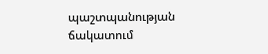պաշտպանության ճակատում